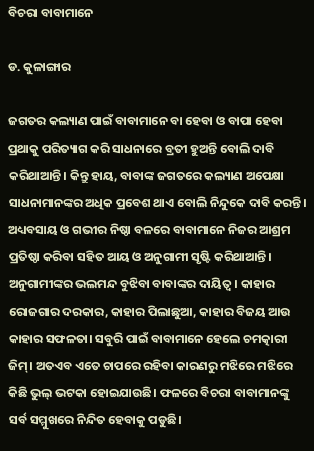ବିଚରା ବାବାମାନେ

ଡ. କୁଳାଙ୍ଗାର

ଜଗତର କଲ୍ୟାଣ ପାଇଁ ବାବାମାନେ ବା ହେବା ଓ ବାପା ହେବା ପ୍ରଥାକୁ ପରିତ୍ୟାଗ କରି ସାଧନାରେ ବ୍ରତୀ ହୁଅନ୍ତି ବୋଲି ଦାବି କରିଥାଆନ୍ତି। କିନ୍ତୁ ହାୟ, ବାବାଙ୍କ ଜଗତରେ କଲ୍ୟାଣ ଅପେକ୍ଷା ସାଧନାମାନଙ୍କର ଅଧିକ ପ୍ରବେଶ ଥାଏ ବୋଲି ନିନ୍ଦୁକେ ଦାବି କରନ୍ତି। ଅଧ୍ୟବସାୟ ଓ ଗଭୀର ନିଷ୍ଠା ବଳରେ ବାବାମାନେ ନିଜର ଆଶ୍ରମ ପ୍ରତିଷ୍ଠା କରିବା ସହିତ ଆୟ ଓ ଅନୁଗାମୀ ସୃଷ୍ଟି କରିଥାଆନ୍ତି। ଅନୁଗାମୀଙ୍କର ଭଲମନ୍ଦ ବୁଝିବା ବାବାଙ୍କର ଦାୟିତ୍ୱ। କାହାର ରୋଜଗାର ଦରକାର, କାହାର ପିଲାଛୁଆ, କାହାର ବିଜୟ ଆଉ କାହାର ସଫଳତା। ସବୁରି ପାଇଁ ବାବାମାନେ ହେଲେ ଚମତ୍କାରୀ ଜିମ୍‌। ଅତଏବ ଏତେ ଚାପରେ ରହିବା କାରଣରୁ ମଝିରେ ମଝିରେ କିଛି ଭୁଲ୍‌ ଭଟକା ହୋଇଯାଉଛି। ଫଳରେ ବିଚରା ବାବାମାନଙ୍କୁ ସର୍ବ ସମ୍ମୁଖରେ ନିନ୍ଦିତ ହେବାକୁ ପଡୁଛି।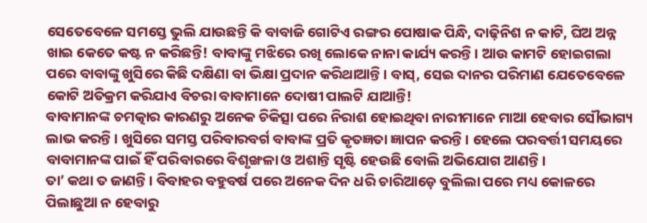ସେତେବେଳେ ସମସ୍ତେ ଭୁଲି ଯାଉଛନ୍ତି କି ବାବାଜି ଗୋଟିଏ ରଙ୍ଗର ପୋଷାକ ପିନ୍ଧି, ଦାଢ଼ିନିଶ ନ କାଟି, ଘିଅ ଅନ୍ନ ଖାଇ କେତେ କଷ୍ଟ ନ କରିଛନ୍ତି! ବାବାଙ୍କୁ ମଝିରେ ରଖି ଲୋକେ ନାନା କାର୍ଯ୍ୟ କରନ୍ତି। ଆଉ କାମଟି ହୋଇଗଲା ପରେ ବାବାଙ୍କୁ ଖୁସିରେ କିଛି ଦକ୍ଷିଣା ବା ଭିକ୍ଷା ପ୍ରଦାନ କରିଥାଆନ୍ତି। ବାସ୍‌, ସେଇ ଦାନର ପରିମାଣ ଯେତେବେଳେ କୋଟି ଅତିକ୍ରମ କରିଯାଏ ବିଚରା ବାବାମାନେ ଦୋଷୀ ପାଲଟି ଯାଆନ୍ତି!
ବାବାମାନଙ୍କ ଚମତ୍କାର କାରଣରୁ ଅନେକ ଚିକିତ୍ସା ପରେ ନିରାଶ ହୋଇଥିବା ନାରୀମାନେ ମାଆ ହେବାର ସୌଭାଗ୍ୟ ଲାଭ କରନ୍ତି। ଖୁସିରେ ସମସ୍ତ ପରିବାରବର୍ଗ ବାବାଙ୍କ ପ୍ରତି କୃତଜ୍ଞତା ଜ୍ଞାପନ କରନ୍ତି। ହେଲେ ପରବର୍ତ୍ତୀ ସମୟରେ ବାବାମାନଙ୍କ ପାଇଁ ହିଁ ପରିବାରରେ ବିଶୃଙ୍ଖଳା ଓ ଅଶାନ୍ତି ସୃଷ୍ଟି ହେଉଛି ବୋଲି ଅଭିଯୋଗ ଆଣନ୍ତି।
ତା’ କଥା ତ ଜାଣନ୍ତି। ବିବାହର ବହୁବର୍ଷ ପରେ ଅନେକ ଦିନ ଧରି ଚାରିଆଡ଼େ ବୁଲିଲା ପରେ ମଧ୍ୟ କୋଳରେ ପିଲାଛୁଆ ନ ହେବାରୁ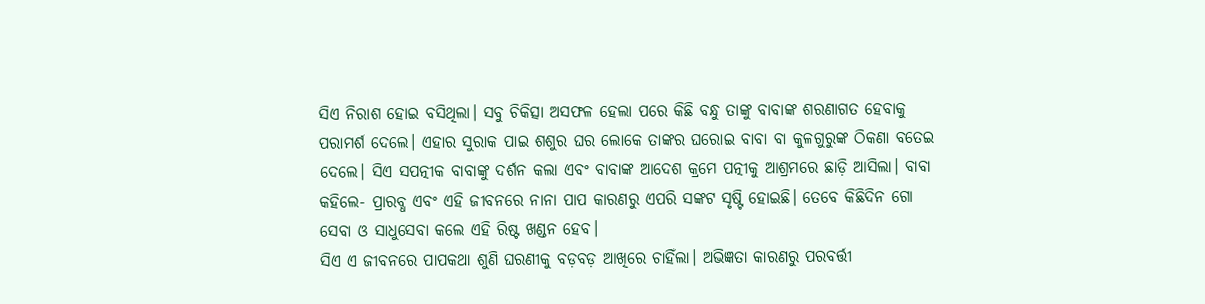ସିଏ ନିରାଶ ହୋଇ ବସିଥିଲା। ସବୁ ଚିକିତ୍ସା ଅସଫଳ ହେଲା ପରେ କିଛି ବନ୍ଧୁ ତାଙ୍କୁ ବାବାଙ୍କ ଶରଣାଗତ ହେବାକୁ ପରାମର୍ଶ ଦେଲେ। ଏହାର ସୁରାକ ପାଇ ଶଶୁର ଘର ଲୋକେ ତାଙ୍କର ଘରୋଇ ବାବା ବା କୁଳଗୁରୁଙ୍କ ଠିକଣା ବତେଇ ଦେଲେ। ସିଏ ସପତ୍ନୀକ ବାବାଙ୍କୁ ଦର୍ଶନ କଲା ଏବଂ ବାବାଙ୍କ ଆଦେଶ କ୍ରମେ ପତ୍ନୀକୁ ଆଶ୍ରମରେ ଛାଡ଼ି ଆସିଲା। ବାବା କହିଲେ- ପ୍ରାରବ୍ଧ ଏବଂ ଏହି ଜୀବନରେ ନାନା ପାପ କାରଣରୁ ଏପରି ସଙ୍କଟ ସୃଷ୍ଟି ହୋଇଛି। ତେବେ କିଛିଦିନ ଗୋ ସେବା ଓ ସାଧୁସେବା କଲେ ଏହି ରିଷ୍ଟ ଖଣ୍ଡନ ହେବ।
ସିଏ ଏ ଜୀବନରେ ପାପକଥା ଶୁଣି ଘରଣୀକୁ ବଡ଼ବଡ଼ ଆଖିରେ ଚାହିଁଲା। ଅଭିଜ୍ଞତା କାରଣରୁ ପରବର୍ତ୍ତୀ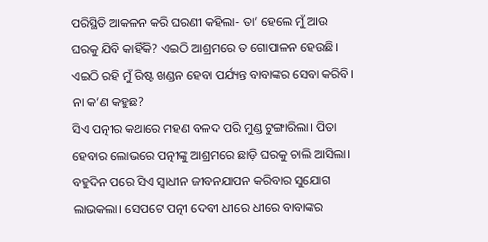ପରିସ୍ଥିତି ଆକଳନ କରି ଘରଣୀ କହିଲା- ତା’ ହେଲେ ମୁଁ ଆଉ ଘରକୁ ଯିବି କାହିଁକି? ଏଇଠି ଆଶ୍ରମରେ ତ ଗୋପାଳନ ହେଉଛି। ଏଇଠି ରହି ମୁଁ ରିଷ୍ଟ ଖଣ୍ଡନ ହେବା ପର୍ଯ୍ୟନ୍ତ ବାବାଙ୍କର ସେବା କରିବି। ନା କ’ଣ କହୁଛ?
ସିଏ ପତ୍ନୀର କଥାରେ ମହଣ ବଳଦ ପରି ମୁଣ୍ଡ ଟୁଙ୍ଗାରିଲା। ପିତା ହେବାର ଲୋଭରେ ପତ୍ନୀଙ୍କୁ ଆଶ୍ରମରେ ଛାଡ଼ି ଘରକୁ ଚାଲି ଆସିଲା। ବହୁଦିନ ପରେ ସିଏ ସ୍ବାଧୀନ ଜୀବନଯାପନ କରିବାର ସୁଯୋଗ ଲାଭକଲା। ସେପଟେ ପତ୍ନୀ ଦେବୀ ଧୀରେ ଧୀରେ ବାବାଙ୍କର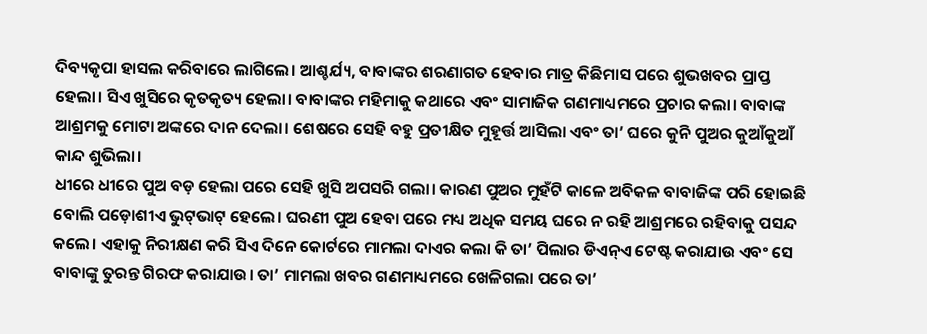ଦିବ୍ୟକୃପା ହାସଲ କରିବାରେ ଲାଗିଲେ। ଆଶ୍ଚର୍ଯ୍ୟ, ବାବାଙ୍କର ଶରଣାଗତ ହେବାର ମାତ୍ର କିଛିମାସ ପରେ ଶୁଭଖବର ପ୍ରାପ୍ତ ହେଲା। ସିଏ ଖୁସିରେ କୃତକୃତ୍ୟ ହେଲା। ବାବାଙ୍କର ମହିମାକୁ କଥାରେ ଏବଂ ସାମାଜିକ ଗଣମାଧ୍ୟମରେ ପ୍ରଚାର କଲା। ବାବାଙ୍କ ଆଶ୍ରମକୁ ମୋଟା ଅଙ୍କରେ ଦାନ ଦେଲା। ଶେଷରେ ସେହି ବହୁ ପ୍ରତୀକ୍ଷିତ ମୁହୂର୍ତ୍ତ ଆସିଲା ଏବଂ ତା’ ଘରେ କୁନି ପୁଅର କୁଆଁକୁଆଁ କାନ୍ଦ ଶୁଭିଲା।
ଧୀରେ ଧୀରେ ପୁଅ ବଡ଼ ହେଲା ପରେ ସେହି ଖୁସି ଅପସରି ଗଲା। କାରଣ ପୁଅର ମୁହଁଟି କାଳେ ଅବିକଳ ବାବାଜିଙ୍କ ପରି ହୋଇଛି ବୋଲି ପଡ଼ୋଶୀଏ ଭୁଟ୍‌ଭାଟ୍‌ ହେଲେ। ଘରଣୀ ପୁଅ ହେବା ପରେ ମଧ୍ୟ ଅଧିକ ସମୟ ଘରେ ନ ରହି ଆଶ୍ରମରେ ରହିବାକୁ ପସନ୍ଦ କଲେ। ଏହାକୁ ନିରୀକ୍ଷଣ କରି ସିଏ ଦିନେ କୋର୍ଟରେ ମାମଲା ଦାଏର କଲା କି ତା’ ପିଲାର ଡିଏନ୍‌ଏ ଟେଷ୍ଟ କରାଯାଉ ଏବଂ ସେ ବାବାଙ୍କୁ ତୁରନ୍ତ ଗିରଫ କରାଯାଉ। ତା’ ମାମଲା ଖବର ଗଣମାଧ୍ୟମରେ ଖେଳିଗଲା ପରେ ତା’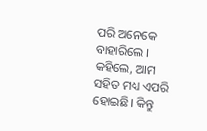ପରି ଅନେକେ ବାହାରିଲେ । କହିଲେ, ଆମ ସହିତ ମଧ୍ୟ ଏପରି ହୋଇଛି। କିନ୍ତୁ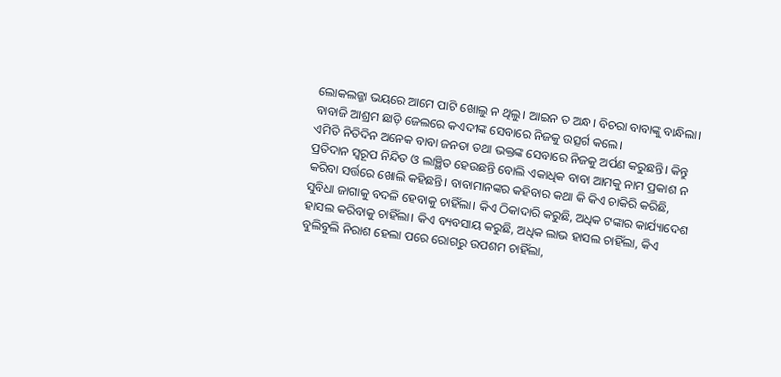ଲୋକଲଜ୍ଜା ଭୟରେ ଆମେ ପାଟି ଖୋଲୁ ନ ଥିଲୁ। ଆଇନ ତ ଅନ୍ଧ। ବିଚରା ବାବାଙ୍କୁ ବାନ୍ଧିଲା। ବାବାଜି ଆଶ୍ରମ ଛାଡ଼ି ଜେଲରେ କଏଦୀଙ୍କ ସେବାରେ ନିଜକୁ ଉତ୍ସର୍ଗ କଲେ।
ଏମିତି ନିତିଦିନ ଅନେକ ବାବା ଜନତା ତଥା ଭକ୍ତଙ୍କ ସେବାରେ ନିଜକୁ ଅର୍ପଣ କରୁଛନ୍ତି। କିନ୍ତୁ ପ୍ରତିଦାନ ସ୍ବରୂପ ନିନ୍ଦିତ ଓ ଲାଞ୍ଛିତ ହେଉଛନ୍ତି ବୋଲି ଏକାଧିକ ବାବା ଆମକୁ ନାମ ପ୍ରକାଶ ନ କରିବା ସର୍ତ୍ତରେ ଖୋଲି କହିଛନ୍ତି। ବାବାମାନଙ୍କର କହିବାର କଥା କି କିଏ ଚାକିରି କରିଛି, ସୁବିଧା ଜାଗାକୁ ବଦଳି ହେବାକୁ ଚାହିଁଲା। କିଏ ଠିକାଦାରି କରୁଛି, ଅଧିକ ଟଙ୍କାର କାର୍ଯ୍ୟାଦେଶ ହାସଲ କରିବାକୁ ଚାହିଁଲା। କିଏ ବ୍ୟବସାୟ କରୁଛି, ଅଧିକ ଲାଭ ହାସଲ ଚାହିଁଲା, କିଏ ବୁଲିବୁଲି ନିରାଶ ହେଲା ପରେ ରୋଗରୁ ଉପଶମ ଚାହିଁଲା,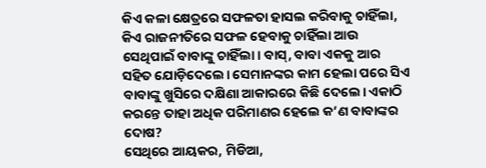କିଏ କଳା କ୍ଷେତ୍ରରେ ସଫଳତା ହାସଲ କରିବାକୁ ଚାହିଁଲା, କିଏ ରାଜନୀତିରେ ସଫଳ ହେବାକୁ ଚାହିଁଲା ଆଉ ସେଥିପାଇଁ ବାବାଙ୍କୁ ଚାହିଁଲା। ବାସ୍‌, ବାବା ଏକକୁ ଆର ସହିତ ଯୋଡ଼ିଦେଲେ। ସେମାନଙ୍କର କାମ ହେଲା ପରେ ସିଏ ବାବାଙ୍କୁ ଖୁସିରେ ଦକ୍ଷିଣା ଆକାରରେ କିଛି ଦେଲେ। ଏକାଠି କରନ୍ତେ ତାହା ଅଧିକ ପରିମାଣର ହେଲେ କ’ଣ ବାବାଙ୍କର ଦୋଷ?
ସେଥିରେ ଆୟକର, ମିଡିଆ,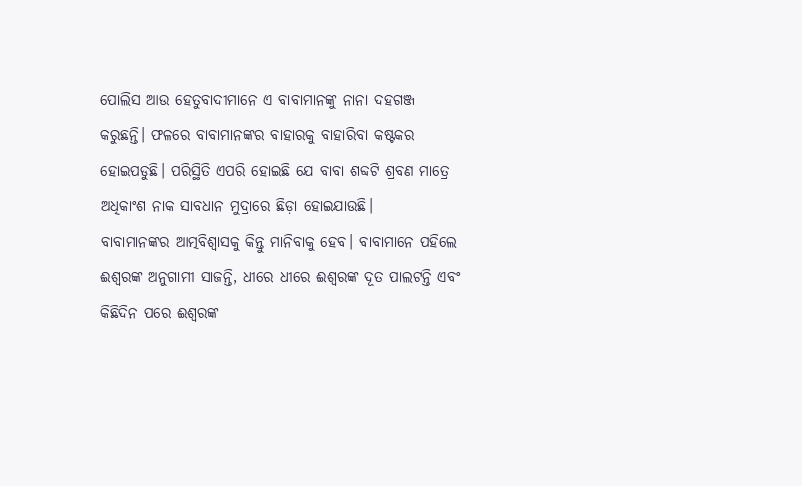ପୋଲିସ ଆଉ ହେତୁବାଦୀମାନେ ଏ ବାବାମାନଙ୍କୁ ନାନା ଦହଗଞ୍ଜ କରୁଛନ୍ତି। ଫଳରେ ବାବାମାନଙ୍କର ବାହାରକୁ ବାହାରିବା କଷ୍ଟକର ହୋଇପଡୁଛି। ପରିସ୍ଥିତି ଏପରି ହୋଇଛି ଯେ ବାବା ଶବ୍ଦଟି ଶ୍ରବଣ ମାତ୍ରେ ଅଧିକାଂଶ ନାକ ସାବଧାନ ମୁଦ୍ରାରେ ଛିଡ଼ା ହୋଇଯାଉଛି।
ବାବାମାନଙ୍କର ଆତ୍ମବିଶ୍ୱାସକୁ କିନ୍ତୁ ମାନିବାକୁ ହେବ। ବାବାମାନେ ପହିଲେ ଈଶ୍ୱରଙ୍କ ଅନୁଗାମୀ ସାଜନ୍ତି, ଧୀରେ ଧୀରେ ଈଶ୍ୱରଙ୍କ ଦୂତ ପାଲଟନ୍ତି ଏବଂ କିଛିଦିନ ପରେ ଈଶ୍ୱରଙ୍କ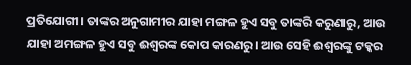ପ୍ରତିଯୋଗୀ। ତାଙ୍କର ଅନୁଗାମୀର ଯାହା ମଙ୍ଗଳ ହୁଏ ସବୁ ତାଙ୍କରି କରୁଣାରୁ, ଆଉ ଯାହା ଅମଙ୍ଗଳ ହୁଏ ସବୁ ଈଶ୍ୱରଙ୍କ କୋପ କାରଣରୁ। ଆଉ ସେହି ଈଶ୍ୱରଙ୍କୁ ଟକ୍କର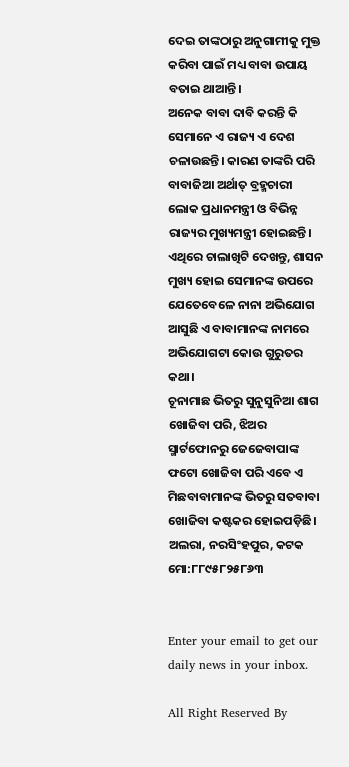ଦେଇ ତାଙ୍କଠାରୁ ଅନୁଗାମୀକୁ ମୁକ୍ତ କରିବା ପାଇଁ ମଧ୍ୟ ବାବା ଉପାୟ ବତାଇ ଥାଆନ୍ତି।
ଅନେକ ବାବା ଦାବି କରନ୍ତି କି ସେମାନେ ଏ ରାଜ୍ୟ ଏ ଦେଶ ଚଳାଉଛନ୍ତି। କାରଣ ତାଙ୍କରି ପରି ବାବାଜିଆ ଅର୍ଥାତ୍‌ ବ୍ରହ୍ମଚାରୀ ଲୋକ ପ୍ରଧାନମନ୍ତ୍ରୀ ଓ ବିଭିନ୍ନ ରାଜ୍ୟର ମୁଖ୍ୟମନ୍ତ୍ରୀ ହୋଇଛନ୍ତି। ଏଥିରେ ଚାଲାଖିଟି ଦେଖନ୍ତୁ, ଶାସନ ମୁଖ୍ୟ ହୋଇ ସେମାନଙ୍କ ଉପରେ ଯେତେବେଳେ ନାନା ଅଭିଯୋଗ ଆସୁଛି ଏ ବାବାମାନଙ୍କ ନାମରେ ଅଭିଯୋଗଟା କୋଉ ଗୁରୁତର କଥା।
ଚୂନାମାଛ ଭିତରୁ ସୁନୁସୁନିଆ ଶାଗ ଖୋଜିବା ପରି, ଝିଅର ସ୍ମାର୍ଟଫୋନରୁ ଜେଜେବାପାଙ୍କ ଫଟୋ ଖୋଜିବା ପରି ଏବେ ଏ ମିଛବାବାମାନଙ୍କ ଭିତରୁ ସତବାବା ଖୋଜିବା କଷ୍ଟକର ହୋଇପଡ଼ିଛି।
ଅଲରା, ନରସିଂହପୁର, କଟକ
ମୋ:୮୮୯୫୮୨୫୮୬୩


Enter your email to get our daily news in your inbox.

All Right Reserved By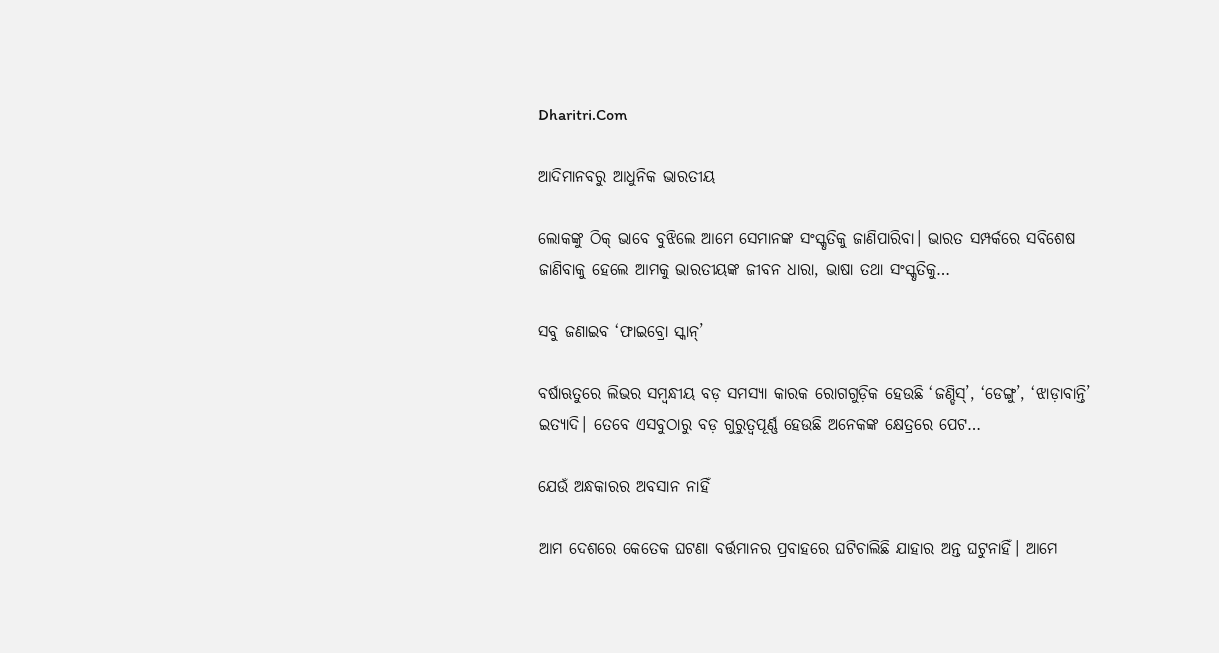Dharitri.Com

ଆଦିମାନବରୁ ଆଧୁନିକ ଭାରତୀୟ

ଲୋକଙ୍କୁ ଠିକ୍‌ ଭାବେ ବୁଝିଲେ ଆମେ ସେମାନଙ୍କ ସଂସ୍କୃତିକୁ ଜାଣିପାରିବା। ଭାରତ ସମ୍ପର୍କରେ ସବିଶେଷ ଜାଣିବାକୁ ହେଲେ ଆମକୁ ଭାରତୀୟଙ୍କ ଜୀବନ ଧାରା, ଭାଷା ତଥା ସଂସ୍କୃତିକୁ…

ସବୁ ଜଣାଇବ ‘ଫାଇବ୍ରୋ ସ୍କାନ୍‌’

ବର୍ଷାଋତୁରେ ଲିଭର ସମ୍ବନ୍ଧୀୟ ବଡ଼ ସମସ୍ୟା କାରକ ରୋଗଗୁଡ଼ିକ ହେଉଛି ‘ଜଣ୍ଡିସ୍‌’, ‘ଡେଙ୍ଗୁ’, ‘ଝାଡ଼ାବାନ୍ତି’ ଇତ୍ୟାଦି। ତେବେ ଏସବୁଠାରୁ ବଡ଼ ଗୁରୁତ୍ୱପୂର୍ଣ୍ଣ ହେଉଛି ଅନେକଙ୍କ କ୍ଷେତ୍ରରେ ପେଟ…

ଯେଉଁ ଅନ୍ଧକାରର ଅବସାନ ନାହିଁ

ଆମ ଦେଶରେ କେତେକ ଘଟଣା ବର୍ତ୍ତମାନର ପ୍ରବାହରେ ଘଟିଚାଲିଛି ଯାହାର ଅନ୍ତ ଘଟୁନାହିଁ। ଆମେ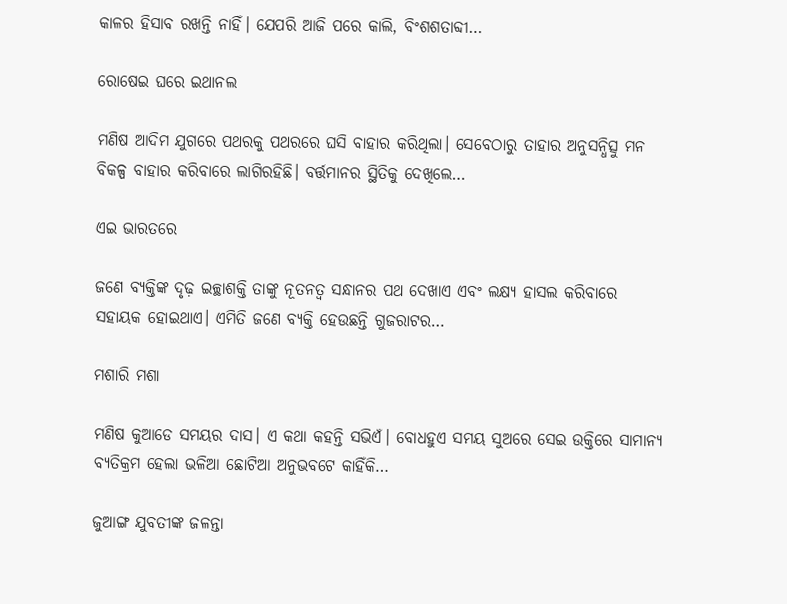କାଳର ହିସାବ ରଖନ୍ତି ନାହିଁ। ଯେପରି ଆଜି ପରେ କାଲି, ବିଂଶଶତାବ୍ଦୀ…

ରୋଷେଇ ଘରେ ଇଥାନଲ

ମଣିଷ ଆଦିମ ଯୁଗରେ ପଥରକୁ ପଥରରେ ଘସି ବାହାର କରିଥିଲା। ସେବେଠାରୁ ତାହାର ଅନୁସନ୍ଧିତ୍ସୁ ମନ ବିକଳ୍ପ ବାହାର କରିବାରେ ଲାଗିରହିଛି। ବର୍ତ୍ତମାନର ସ୍ଥିତିକୁ ଦେଖିଲେ…

ଏଇ ଭାରତରେ

ଜଣେ ବ୍ୟକ୍ତିଙ୍କ ଦୃଢ଼ ଇଚ୍ଛାଶକ୍ତି ତାଙ୍କୁ ନୂତନତ୍ୱ ସନ୍ଧାନର ପଥ ଦେଖାଏ ଏବଂ ଲକ୍ଷ୍ୟ ହାସଲ କରିବାରେ ସହାୟକ ହୋଇଥାଏ। ଏମିତି ଜଣେ ବ୍ୟକ୍ତି ହେଉଛନ୍ତି ଗୁଜରାଟର…

ମଶାରି ମଶା

ମଣିଷ କୁଆଡେ ସମୟର ଦାସ। ଏ କଥା କହନ୍ତି ସଭିଏଁ। ବୋଧହୁଏ ସମୟ ସୁଅରେ ସେଇ ଉକ୍ତିରେ ସାମାନ୍ୟ ବ୍ୟତିକ୍ରମ ହେଲା ଭଳିଆ ଛୋଟିଆ ଅନୁଭବଟେ କାହିଁକି…

ଜୁଆଙ୍ଗ ଯୁବତୀଙ୍କ ଜଳନ୍ତା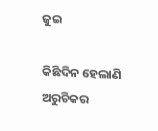ଜୁଇ

କିଛିଦିନ ହେଲାଣି ଅରୁଚିକର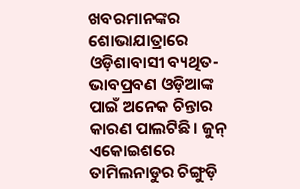ଖବରମାନଙ୍କର ଶୋଭାଯାତ୍ରାରେ ଓଡ଼ିଶାବାସୀ ବ୍ୟଥିତ-ଭାବପ୍ରବଣ ଓଡ଼ିଆଙ୍କ ପାଇଁ ଅନେକ ଚିନ୍ତାର କାରଣ ପାଲଟିଛି। ଜୁନ୍‌ ଏକୋଇଶରେ ତାମିଲନାଡୁର ଚିଙ୍ଗୁଡ଼ି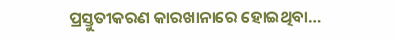ପ୍ରସ୍ତୁତୀକରଣ କାରଖାନାରେ ହୋଇଥିବା…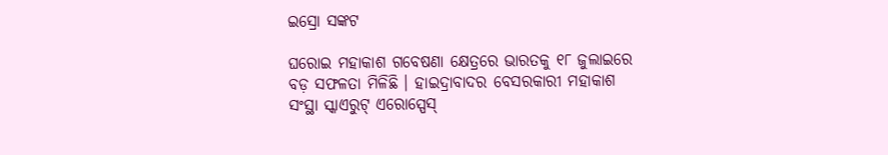ଇସ୍ରୋ ସଙ୍କଟ

ଘରୋଇ ମହାକାଶ ଗବେଷଣା କ୍ଷେତ୍ରରେ ଭାରତକୁ ୧୮ ଜୁଲାଇରେ ବଡ଼ ସଫଳତା ମିଳିଛି । ହାଇଦ୍ରାବାଦର ବେସରକାରୀ ମହାକାଶ ସଂସ୍ଥା ସ୍କାଏରୁଟ୍‌ ଏରୋସ୍ପେସ୍‌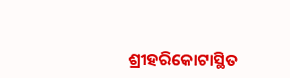ଶ୍ରୀହରିକୋଟାସ୍ଥିତ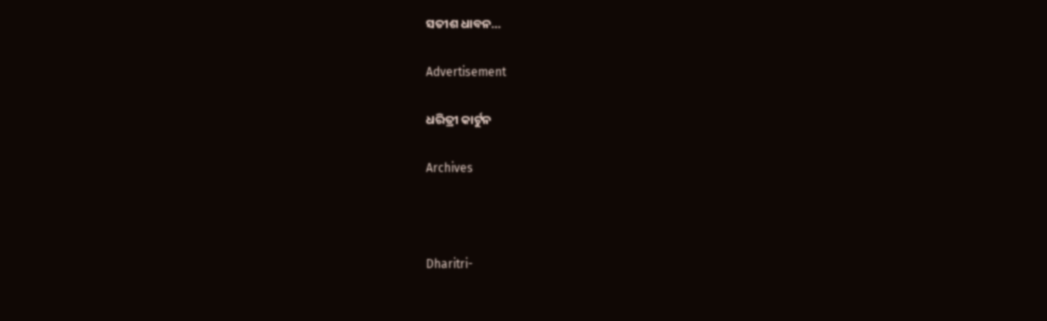ସତୀଶ ଧାବନ…

Advertisement

ଧରିତ୍ରୀ କାର୍ଟୁନ

Archives



Dharitri-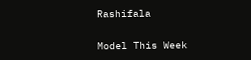Rashifala

Model This Week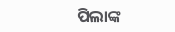ପିଲାଙ୍କ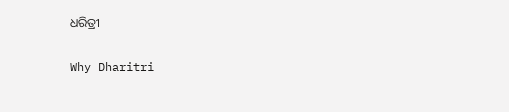ଧରିତ୍ରୀ

Why Dharitri